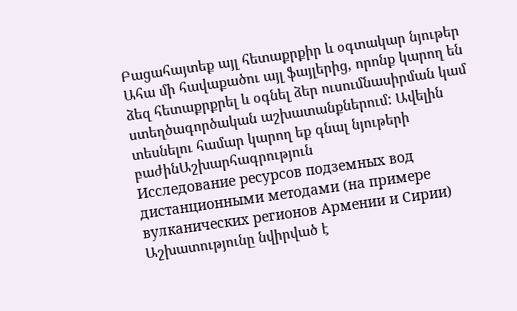Բացահայտեք այլ հետաքրքիր և օգտակար նյութեր
Ահա մի հավաքածու այլ ֆայլերից, որոնք կարող են ձեզ հետաքրքրել և օգնել ձեր ուսումնասիրման կամ ստեղծագործական աշխատանքներում: Ավելին տեսնելու համար կարող եք գնալ նյութերի բաժինԱշխարհագրություն
Исследование ресурсов подземных вод дистанционными методами (на примере вулканических регионов Армении и Сирии)
Աշխատությունը նվիրված է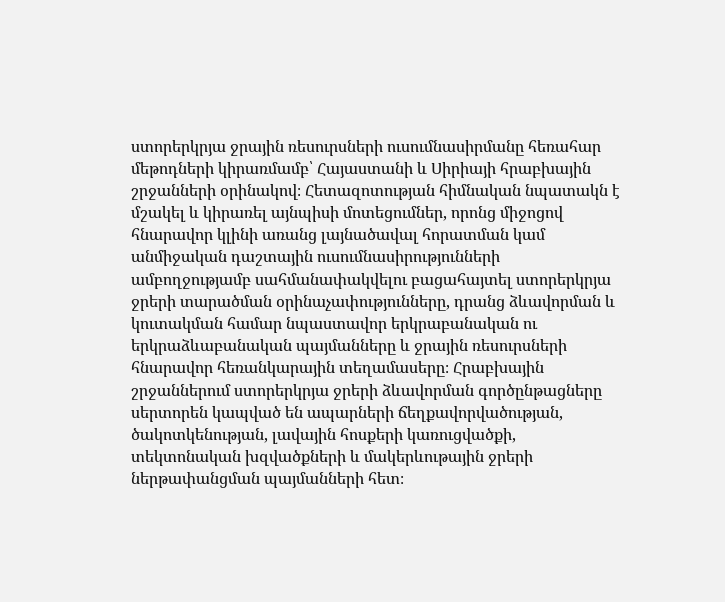ստորերկրյա ջրային ռեսուրսների ուսումնասիրմանը հեռահար մեթոդների կիրառմամբ՝ Հայաստանի և Սիրիայի հրաբխային շրջանների օրինակով։ Հետազոտության հիմնական նպատակն է մշակել և կիրառել այնպիսի մոտեցումներ, որոնց միջոցով հնարավոր կլինի առանց լայնածավալ հորատման կամ անմիջական դաշտային ուսումնասիրությունների ամբողջությամբ սահմանափակվելու բացահայտել ստորերկրյա ջրերի տարածման օրինաչափությունները, դրանց ձևավորման և կուտակման համար նպաստավոր երկրաբանական ու երկրաձևաբանական պայմանները և ջրային ռեսուրսների հնարավոր հեռանկարային տեղամասերը։ Հրաբխային շրջաններում ստորերկրյա ջրերի ձևավորման գործընթացները սերտորեն կապված են ապարների ճեղքավորվածության, ծակոտկենության, լավային հոսքերի կառուցվածքի, տեկտոնական խզվածքների և մակերևութային ջրերի ներթափանցման պայմանների հետ։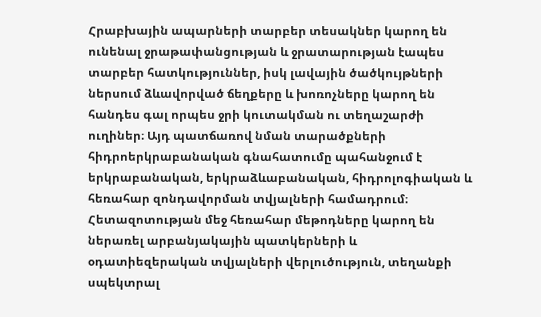Հրաբխային ապարների տարբեր տեսակներ կարող են ունենալ ջրաթափանցության և ջրատարության էապես տարբեր հատկություններ, իսկ լավային ծածկույթների ներսում ձևավորված ճեղքերը և խոռոչները կարող են հանդես գալ որպես ջրի կուտակման ու տեղաշարժի ուղիներ։ Այդ պատճառով նման տարածքների հիդրոերկրաբանական գնահատումը պահանջում է երկրաբանական, երկրաձևաբանական, հիդրոլոգիական և հեռահար զոնդավորման տվյալների համադրում։ Հետազոտության մեջ հեռահար մեթոդները կարող են ներառել արբանյակային պատկերների և օդատիեզերական տվյալների վերլուծություն, տեղանքի սպեկտրալ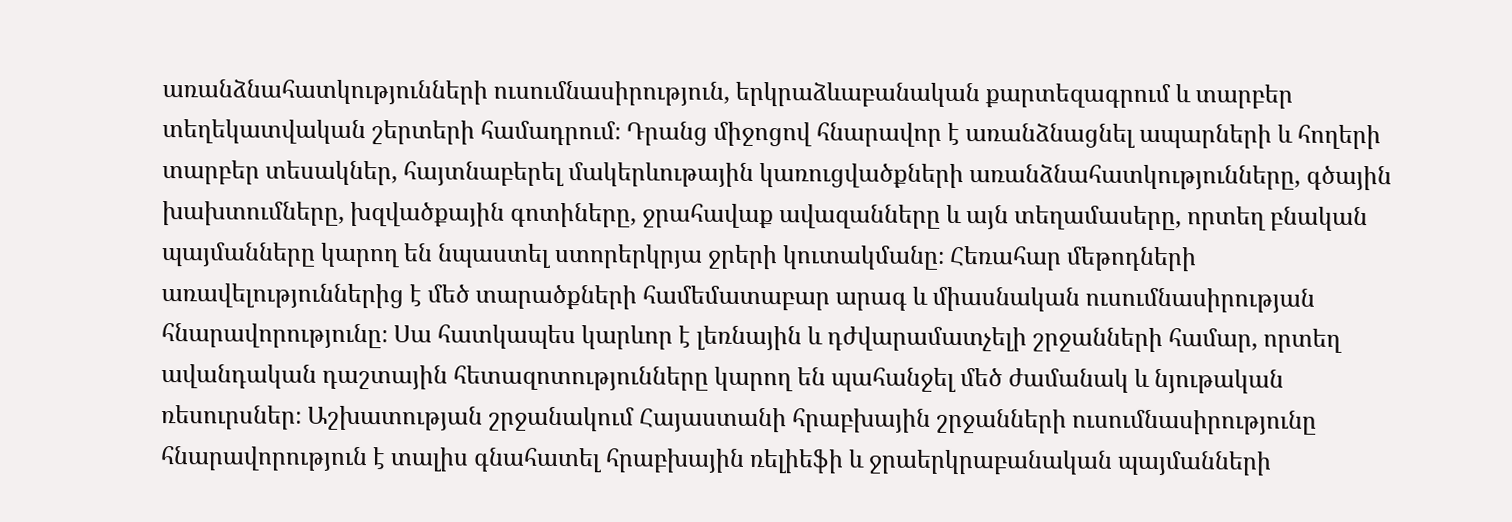առանձնահատկությունների ուսումնասիրություն, երկրաձևաբանական քարտեզագրում և տարբեր տեղեկատվական շերտերի համադրում։ Դրանց միջոցով հնարավոր է առանձնացնել ապարների և հողերի տարբեր տեսակներ, հայտնաբերել մակերևութային կառուցվածքների առանձնահատկությունները, գծային խախտումները, խզվածքային գոտիները, ջրահավաք ավազանները և այն տեղամասերը, որտեղ բնական պայմանները կարող են նպաստել ստորերկրյա ջրերի կուտակմանը։ Հեռահար մեթոդների առավելություններից է մեծ տարածքների համեմատաբար արագ և միասնական ուսումնասիրության հնարավորությունը։ Սա հատկապես կարևոր է լեռնային և դժվարամատչելի շրջանների համար, որտեղ ավանդական դաշտային հետազոտությունները կարող են պահանջել մեծ ժամանակ և նյութական ռեսուրսներ։ Աշխատության շրջանակում Հայաստանի հրաբխային շրջանների ուսումնասիրությունը հնարավորություն է տալիս գնահատել հրաբխային ռելիեֆի և ջրաերկրաբանական պայմանների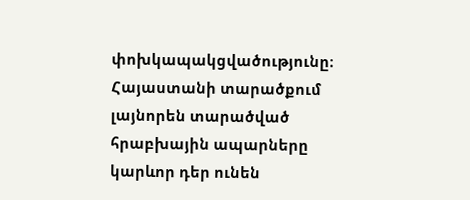փոխկապակցվածությունը։ Հայաստանի տարածքում լայնորեն տարածված հրաբխային ապարները կարևոր դեր ունեն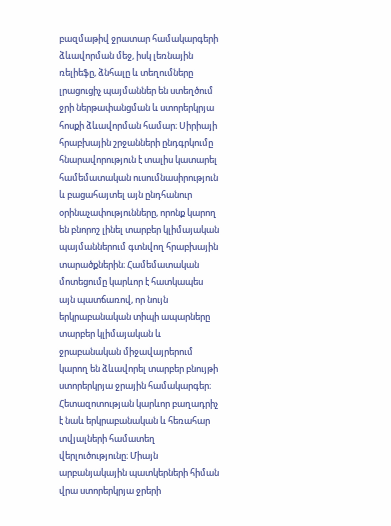բազմաթիվ ջրատար համակարգերի ձևավորման մեջ, իսկ լեռնային ռելիեֆը, ձնհալը և տեղումները լրացուցիչ պայմաններ են ստեղծում ջրի ներթափանցման և ստորերկրյա հոսքի ձևավորման համար։ Սիրիայի հրաբխային շրջանների ընդգրկումը հնարավորություն է տալիս կատարել համեմատական ուսումնասիրություն և բացահայտել այն ընդհանուր օրինաչափությունները, որոնք կարող են բնորոշ լինել տարբեր կլիմայական պայմաններում գտնվող հրաբխային տարածքներին։ Համեմատական մոտեցումը կարևոր է հատկապես այն պատճառով, որ նույն երկրաբանական տիպի ապարները տարբեր կլիմայական և ջրաբանական միջավայրերում կարող են ձևավորել տարբեր բնույթի ստորերկրյա ջրային համակարգեր։ Հետազոտության կարևոր բաղադրիչ է նաև երկրաբանական և հեռահար տվյալների համատեղ վերլուծությունը։ Միայն արբանյակային պատկերների հիման վրա ստորերկրյա ջրերի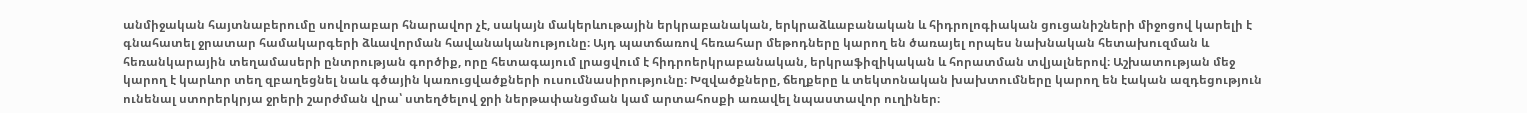անմիջական հայտնաբերումը սովորաբար հնարավոր չէ, սակայն մակերևութային երկրաբանական, երկրաձևաբանական և հիդրոլոգիական ցուցանիշների միջոցով կարելի է գնահատել ջրատար համակարգերի ձևավորման հավանականությունը։ Այդ պատճառով հեռահար մեթոդները կարող են ծառայել որպես նախնական հետախուզման և հեռանկարային տեղամասերի ընտրության գործիք, որը հետագայում լրացվում է հիդրոերկրաբանական, երկրաֆիզիկական և հորատման տվյալներով։ Աշխատության մեջ կարող է կարևոր տեղ զբաղեցնել նաև գծային կառուցվածքների ուսումնասիրությունը։ Խզվածքները, ճեղքերը և տեկտոնական խախտումները կարող են էական ազդեցություն ունենալ ստորերկրյա ջրերի շարժման վրա՝ ստեղծելով ջրի ներթափանցման կամ արտահոսքի առավել նպաստավոր ուղիներ։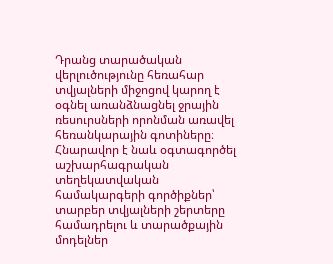Դրանց տարածական վերլուծությունը հեռահար տվյալների միջոցով կարող է օգնել առանձնացնել ջրային ռեսուրսների որոնման առավել հեռանկարային գոտիները։ Հնարավոր է նաև օգտագործել աշխարհագրական տեղեկատվական համակարգերի գործիքներ՝ տարբեր տվյալների շերտերը համադրելու և տարածքային մոդելներ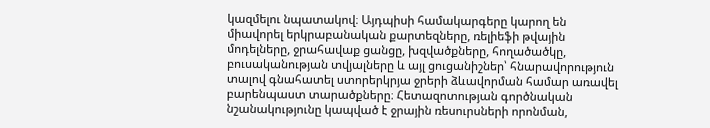կազմելու նպատակով։ Այդպիսի համակարգերը կարող են միավորել երկրաբանական քարտեզները, ռելիեֆի թվային մոդելները, ջրահավաք ցանցը, խզվածքները, հողածածկը, բուսականության տվյալները և այլ ցուցանիշներ՝ հնարավորություն տալով գնահատել ստորերկրյա ջրերի ձևավորման համար առավել բարենպաստ տարածքները։ Հետազոտության գործնական նշանակությունը կապված է ջրային ռեսուրսների որոնման,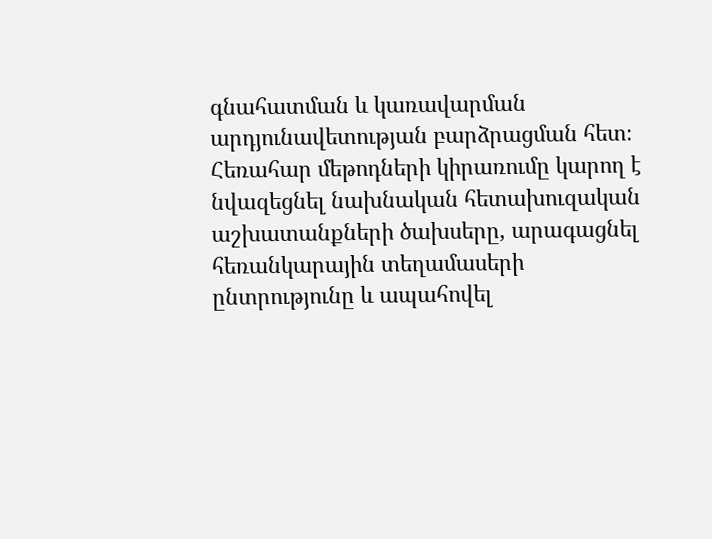գնահատման և կառավարման արդյունավետության բարձրացման հետ։ Հեռահար մեթոդների կիրառումը կարող է նվազեցնել նախնական հետախուզական աշխատանքների ծախսերը, արագացնել հեռանկարային տեղամասերի ընտրությունը և ապահովել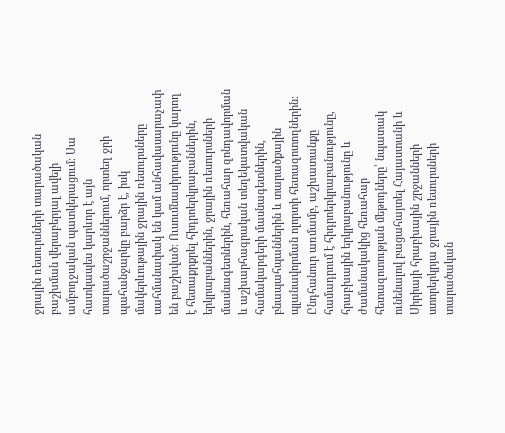ջրային ռեսուրսների տարածական բաշխման վերաբերյալ ավելի ամբողջական պատկերացում։ Սա հատկապես կարևոր է այն տարածաշրջաններում, որտեղ ջրի պահանջարկը բարձր է, իսկ մակերևութային ջրային ռեսուրսները սահմանափակ են կամ անհավասարաչափ են բաշխված։ Ուսումնասիրությունը կարող է հետաքրքրել հիդրոերկրաբաններին, երկրաբաններին, ջրային ռեսուրսների մասնագետներին, հեռահար զոնդավորման և աշխարհագրական տեղեկատվական համակարգերի մասնագետներին, բնապահպաններին և տարածքային պլանավորման ոլորտի հետազոտողներին։ Ընդհանուր առմամբ, աշխատանքը համադրում է հիդրոերկրաբանությունը, հրաբխային երկրաբանությունը և ժամանակակից հեռահար հետազոտության մեթոդները՝ նպատակ ունենալով բացահայտել Հայաստանի և Սիրիայի հրաբխային շրջանների ստորերկրյա ջրային ռեսուրսների տարածական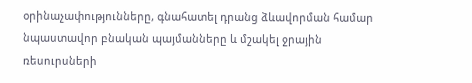օրինաչափությունները, գնահատել դրանց ձևավորման համար նպաստավոր բնական պայմանները և մշակել ջրային ռեսուրսների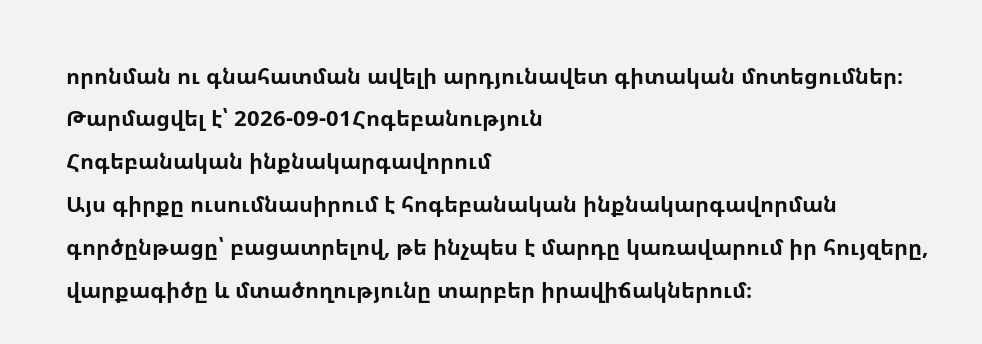որոնման ու գնահատման ավելի արդյունավետ գիտական մոտեցումներ։
Թարմացվել է՝ 2026-09-01Հոգեբանություն
Հոգեբանական ինքնակարգավորում
Այս գիրքը ուսումնասիրում է հոգեբանական ինքնակարգավորման գործընթացը՝ բացատրելով, թե ինչպես է մարդը կառավարում իր հույզերը, վարքագիծը և մտածողությունը տարբեր իրավիճակներում։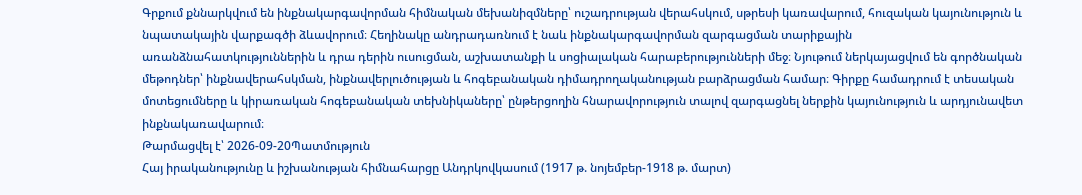Գրքում քննարկվում են ինքնակարգավորման հիմնական մեխանիզմները՝ ուշադրության վերահսկում, սթրեսի կառավարում, հուզական կայունություն և նպատակային վարքագծի ձևավորում։ Հեղինակը անդրադառնում է նաև ինքնակարգավորման զարգացման տարիքային առանձնահատկություններին և դրա դերին ուսուցման, աշխատանքի և սոցիալական հարաբերությունների մեջ։ Նյութում ներկայացվում են գործնական մեթոդներ՝ ինքնավերահսկման, ինքնավերլուծության և հոգեբանական դիմադրողականության բարձրացման համար։ Գիրքը համադրում է տեսական մոտեցումները և կիրառական հոգեբանական տեխնիկաները՝ ընթերցողին հնարավորություն տալով զարգացնել ներքին կայունություն և արդյունավետ ինքնակառավարում։
Թարմացվել է՝ 2026-09-20Պատմություն
Հայ իրականությունը և իշխանության հիմնահարցը Անդրկովկասում (1917 թ. նոյեմբեր-1918 թ. մարտ)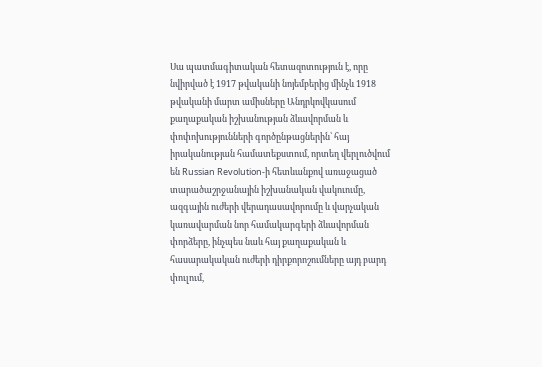Սա պատմագիտական հետազոտություն է, որը նվիրված է 1917 թվականի նոյեմբերից մինչև 1918 թվականի մարտ ամիսները Անդրկովկասում քաղաքական իշխանության ձևավորման և փոփոխությունների գործընթացներին՝ հայ իրականության համատեքստում, որտեղ վերլուծվում են Russian Revolution-ի հետևանքով առաջացած տարածաշրջանային իշխանական վակուումը, ազգային ուժերի վերադասավորումը և վարչական կառավարման նոր համակարգերի ձևավորման փորձերը, ինչպես նաև հայ քաղաքական և հասարակական ուժերի դիրքորոշումները այդ բարդ փուլում,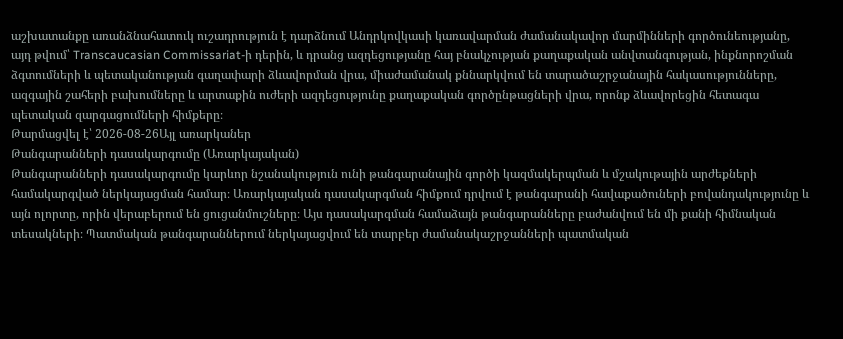աշխատանքը առանձնահատուկ ուշադրություն է դարձնում Անդրկովկասի կառավարման ժամանակավոր մարմինների գործունեությանը, այդ թվում՝ Transcaucasian Commissariat-ի դերին, և դրանց ազդեցությանը հայ բնակչության քաղաքական անվտանգության, ինքնորոշման ձգտումների և պետականության գաղափարի ձևավորման վրա, միաժամանակ քննարկվում են տարածաշրջանային հակասությունները, ազգային շահերի բախումները և արտաքին ուժերի ազդեցությունը քաղաքական գործընթացների վրա, որոնք ձևավորեցին հետագա պետական զարգացումների հիմքերը։
Թարմացվել է՝ 2026-08-26Այլ առարկաներ
Թանգարանների դասակարգումը (Առարկայական)
Թանգարանների դասակարգումը կարևոր նշանակություն ունի թանգարանային գործի կազմակերպման և մշակութային արժեքների համակարգված ներկայացման համար։ Առարկայական դասակարգման հիմքում դրվում է թանգարանի հավաքածուների բովանդակությունը և այն ոլորտը, որին վերաբերում են ցուցանմուշները։ Այս դասակարգման համաձայն թանգարանները բաժանվում են մի քանի հիմնական տեսակների։ Պատմական թանգարաններում ներկայացվում են տարբեր ժամանակաշրջանների պատմական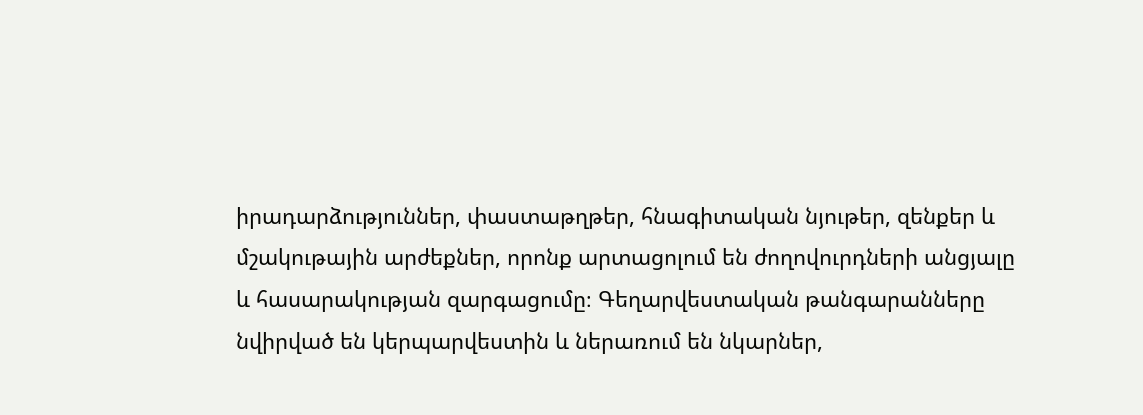իրադարձություններ, փաստաթղթեր, հնագիտական նյութեր, զենքեր և մշակութային արժեքներ, որոնք արտացոլում են ժողովուրդների անցյալը և հասարակության զարգացումը։ Գեղարվեստական թանգարանները նվիրված են կերպարվեստին և ներառում են նկարներ,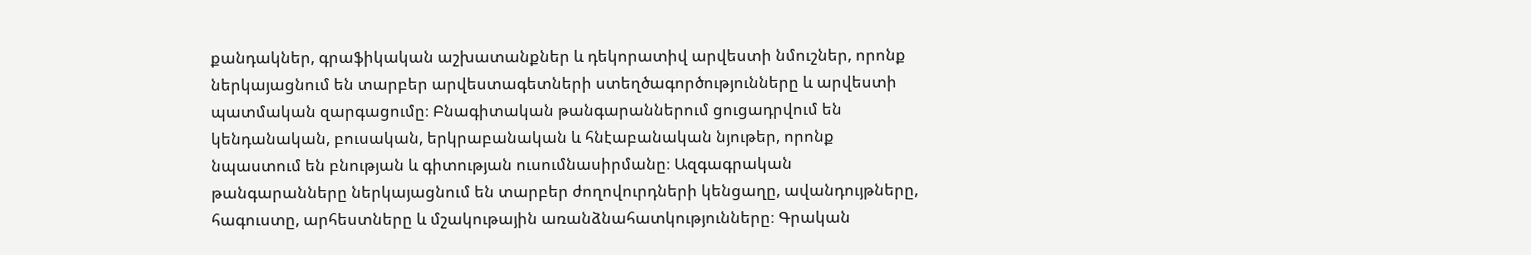քանդակներ, գրաֆիկական աշխատանքներ և դեկորատիվ արվեստի նմուշներ, որոնք ներկայացնում են տարբեր արվեստագետների ստեղծագործությունները և արվեստի պատմական զարգացումը։ Բնագիտական թանգարաններում ցուցադրվում են կենդանական, բուսական, երկրաբանական և հնէաբանական նյութեր, որոնք նպաստում են բնության և գիտության ուսումնասիրմանը։ Ազգագրական թանգարանները ներկայացնում են տարբեր ժողովուրդների կենցաղը, ավանդույթները, հագուստը, արհեստները և մշակութային առանձնահատկությունները։ Գրական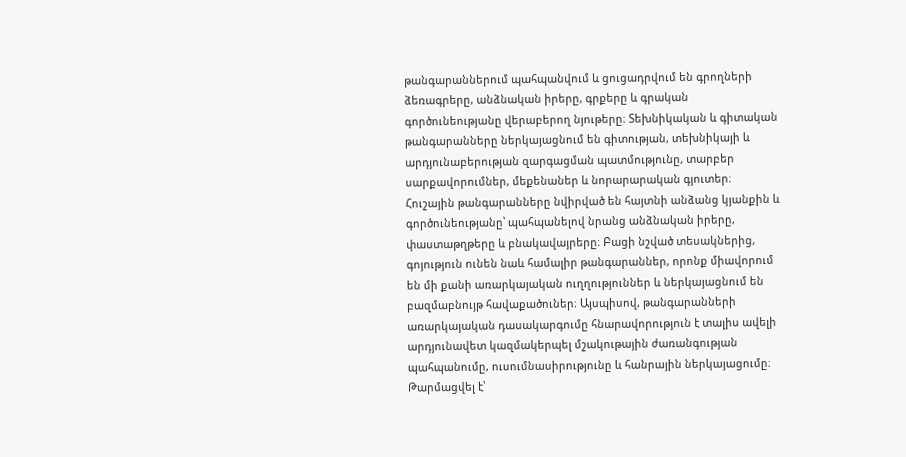թանգարաններում պահպանվում և ցուցադրվում են գրողների ձեռագրերը, անձնական իրերը, գրքերը և գրական գործունեությանը վերաբերող նյութերը։ Տեխնիկական և գիտական թանգարանները ներկայացնում են գիտության, տեխնիկայի և արդյունաբերության զարգացման պատմությունը, տարբեր սարքավորումներ, մեքենաներ և նորարարական գյուտեր։ Հուշային թանգարանները նվիրված են հայտնի անձանց կյանքին և գործունեությանը՝ պահպանելով նրանց անձնական իրերը, փաստաթղթերը և բնակավայրերը։ Բացի նշված տեսակներից, գոյություն ունեն նաև համալիր թանգարաններ, որոնք միավորում են մի քանի առարկայական ուղղություններ և ներկայացնում են բազմաբնույթ հավաքածուներ։ Այսպիսով, թանգարանների առարկայական դասակարգումը հնարավորություն է տալիս ավելի արդյունավետ կազմակերպել մշակութային ժառանգության պահպանումը, ուսումնասիրությունը և հանրային ներկայացումը։
Թարմացվել է՝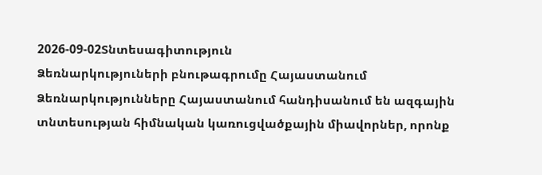2026-09-02Տնտեսագիտություն
Ձեռնարկություների բնութագրումը Հայաստանում
Ձեռնարկությունները Հայաստանում հանդիսանում են ազգային տնտեսության հիմնական կառուցվածքային միավորներ, որոնք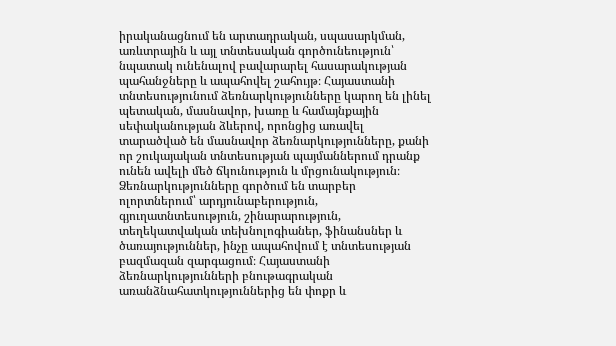իրականացնում են արտադրական, սպասարկման, առևտրային և այլ տնտեսական գործունեություն՝ նպատակ ունենալով բավարարել հասարակության պահանջները և ապահովել շահույթ։ Հայաստանի տնտեսությունում ձեռնարկությունները կարող են լինել պետական, մասնավոր, խառը և համայնքային սեփականության ձևերով, որոնցից առավել տարածված են մասնավոր ձեռնարկությունները, քանի որ շուկայական տնտեսության պայմաններում դրանք ունեն ավելի մեծ ճկունություն և մրցունակություն։ Ձեռնարկությունները գործում են տարբեր ոլորտներում՝ արդյունաբերություն, գյուղատնտեսություն, շինարարություն, տեղեկատվական տեխնոլոգիաներ, ֆինանսներ և ծառայություններ, ինչը ապահովում է տնտեսության բազմազան զարգացում։ Հայաստանի ձեռնարկությունների բնութագրական առանձնահատկություններից են փոքր և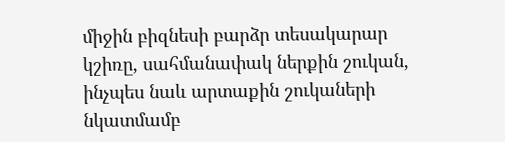միջին բիզնեսի բարձր տեսակարար կշիռը, սահմանափակ ներքին շուկան, ինչպես նաև արտաքին շուկաների նկատմամբ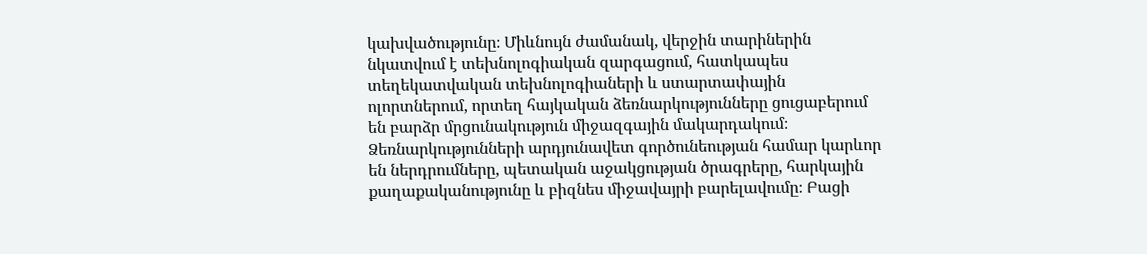կախվածությունը։ Միևնույն ժամանակ, վերջին տարիներին նկատվում է տեխնոլոգիական զարգացում, հատկապես տեղեկատվական տեխնոլոգիաների և ստարտափային ոլորտներում, որտեղ հայկական ձեռնարկությունները ցուցաբերում են բարձր մրցունակություն միջազգային մակարդակում։ Ձեռնարկությունների արդյունավետ գործունեության համար կարևոր են ներդրումները, պետական աջակցության ծրագրերը, հարկային քաղաքականությունը և բիզնես միջավայրի բարելավումը։ Բացի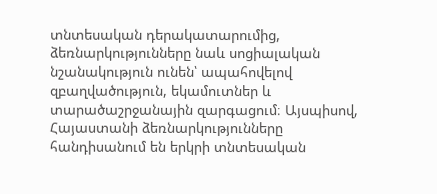տնտեսական դերակատարումից, ձեռնարկությունները նաև սոցիալական նշանակություն ունեն՝ ապահովելով զբաղվածություն, եկամուտներ և տարածաշրջանային զարգացում։ Այսպիսով, Հայաստանի ձեռնարկությունները հանդիսանում են երկրի տնտեսական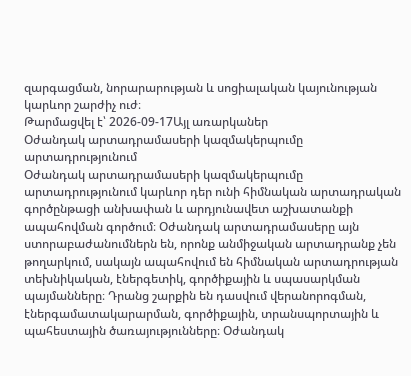զարգացման, նորարարության և սոցիալական կայունության կարևոր շարժիչ ուժ։
Թարմացվել է՝ 2026-09-17Այլ առարկաներ
Օժանդակ արտադրամասերի կազմակերպումը արտադրությունում
Օժանդակ արտադրամասերի կազմակերպումը արտադրությունում կարևոր դեր ունի հիմնական արտադրական գործընթացի անխափան և արդյունավետ աշխատանքի ապահովման գործում։ Օժանդակ արտադրամասերը այն ստորաբաժանումներն են, որոնք անմիջական արտադրանք չեն թողարկում, սակայն ապահովում են հիմնական արտադրության տեխնիկական, էներգետիկ, գործիքային և սպասարկման պայմանները։ Դրանց շարքին են դասվում վերանորոգման, էներգամատակարարման, գործիքային, տրանսպորտային և պահեստային ծառայությունները։ Օժանդակ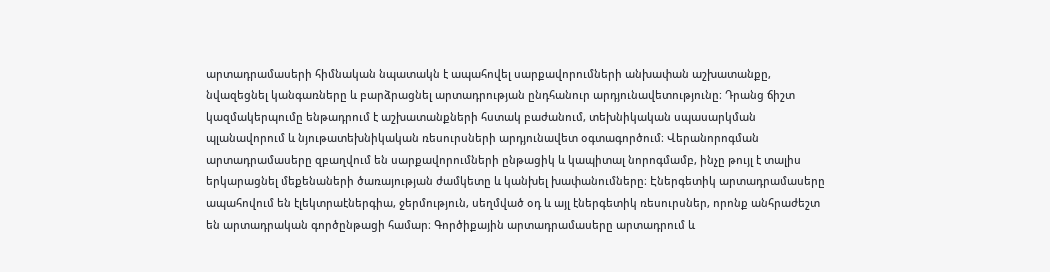արտադրամասերի հիմնական նպատակն է ապահովել սարքավորումների անխափան աշխատանքը, նվազեցնել կանգառները և բարձրացնել արտադրության ընդհանուր արդյունավետությունը։ Դրանց ճիշտ կազմակերպումը ենթադրում է աշխատանքների հստակ բաժանում, տեխնիկական սպասարկման պլանավորում և նյութատեխնիկական ռեսուրսների արդյունավետ օգտագործում։ Վերանորոգման արտադրամասերը զբաղվում են սարքավորումների ընթացիկ և կապիտալ նորոգմամբ, ինչը թույլ է տալիս երկարացնել մեքենաների ծառայության ժամկետը և կանխել խափանումները։ Էներգետիկ արտադրամասերը ապահովում են էլեկտրաէներգիա, ջերմություն, սեղմված օդ և այլ էներգետիկ ռեսուրսներ, որոնք անհրաժեշտ են արտադրական գործընթացի համար։ Գործիքային արտադրամասերը արտադրում և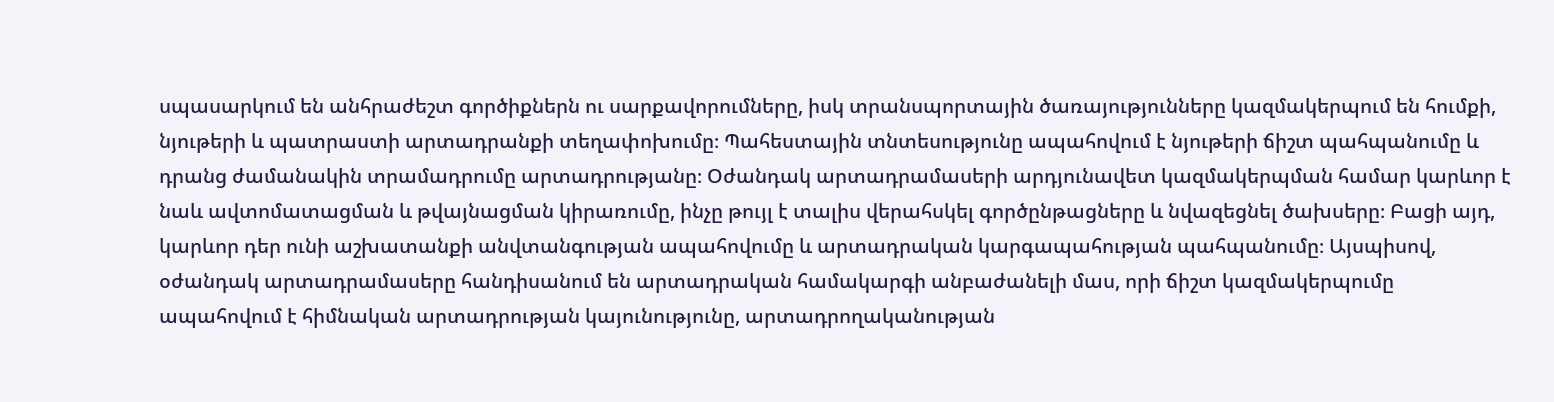սպասարկում են անհրաժեշտ գործիքներն ու սարքավորումները, իսկ տրանսպորտային ծառայությունները կազմակերպում են հումքի, նյութերի և պատրաստի արտադրանքի տեղափոխումը։ Պահեստային տնտեսությունը ապահովում է նյութերի ճիշտ պահպանումը և դրանց ժամանակին տրամադրումը արտադրությանը։ Օժանդակ արտադրամասերի արդյունավետ կազմակերպման համար կարևոր է նաև ավտոմատացման և թվայնացման կիրառումը, ինչը թույլ է տալիս վերահսկել գործընթացները և նվազեցնել ծախսերը։ Բացի այդ, կարևոր դեր ունի աշխատանքի անվտանգության ապահովումը և արտադրական կարգապահության պահպանումը։ Այսպիսով, օժանդակ արտադրամասերը հանդիսանում են արտադրական համակարգի անբաժանելի մաս, որի ճիշտ կազմակերպումը ապահովում է հիմնական արտադրության կայունությունը, արտադրողականության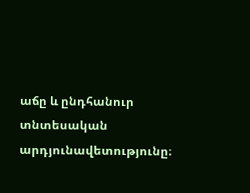աճը և ընդհանուր տնտեսական արդյունավետությունը։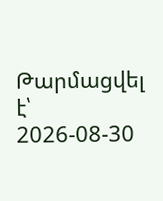Թարմացվել է՝ 2026-08-30